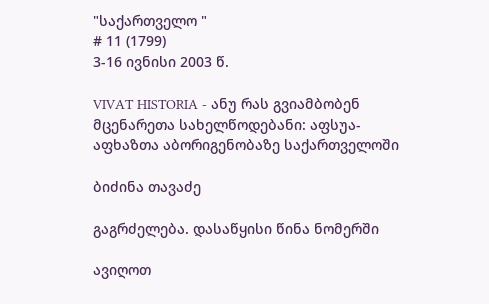"საქართველო "
# 11 (1799)
3-16 ივნისი 2003 წ.

VIVAT HISTORIA - ანუ რას გვიამბობენ მცენარეთა სახელწოდებანი: აფსუა-აფხაზთა აბორიგენობაზე საქართველოში

ბიძინა თავაძე

გაგრძელება. დასაწყისი წინა ნომერში

ავიღოთ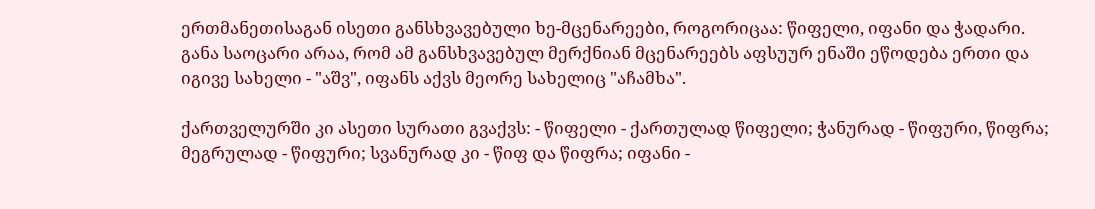ერთმანეთისაგან ისეთი განსხვავებული ხე-მცენარეები, როგორიცაა: წიფელი, იფანი და ჭადარი. განა საოცარი არაა, რომ ამ განსხვავებულ მერქნიან მცენარეებს აფსუურ ენაში ეწოდება ერთი და იგივე სახელი - "აშვ", იფანს აქვს მეორე სახელიც "აჩამხა".

ქართველურში კი ასეთი სურათი გვაქვს: - წიფელი - ქართულად წიფელი; ჭანურად - წიფური, წიფრა; მეგრულად - წიფური; სვანურად კი - წიფ და წიფრა; იფანი -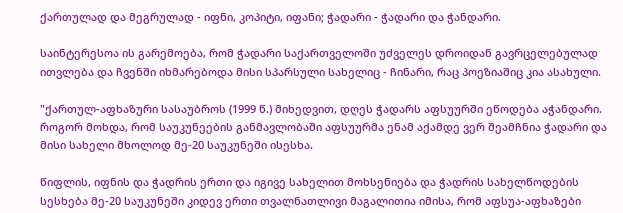ქართულად და მეგრულად - იფნი, კოპიტი, იფანი; ჭადარი - ჭადარი და ჭანდარი.

საინტერესოა ის გარემოება, რომ ჭადარი საქართველოში უძველეს დროიდან გავრცელებულად ითვლება და ჩვენში იხმარებოდა მისი სპარსული სახელიც - ჩინარი, რაც პოეზიაშიც კია ასახული.

"ქართულ-აფხაზური სასაუბროს (1999 წ.) მიხედვით, დღეს ჭადარს აფსუურში ეწოდება აჭანდარი. როგორ მოხდა, რომ საუკუნეების განმავლობაში აფსუურმა ენამ აქამდე ვერ შეამჩნია ჭადარი და მისი სახელი მხოლოდ მე-20 საუკუნეში ისესხა.

წიფლის, იფნის და ჭადრის ერთი და იგივე სახელით მოხსენიება და ჭადრის სახელწოდების სესხება მე-20 საუკუნეში კიდევ ერთი თვალნათლივი მაგალითია იმისა, რომ აფსუა-აფხაზები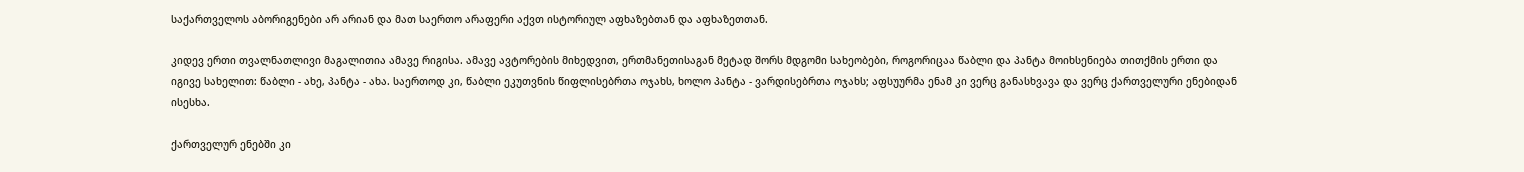საქართველოს აბორიგენები არ არიან და მათ საერთო არაფერი აქვთ ისტორიულ აფხაზებთან და აფხაზეთთან.

კიდევ ერთი თვალნათლივი მაგალითია ამავე რიგისა. ამავე ავტორების მიხედვით, ერთმანეთისაგან მეტად შორს მდგომი სახეობები, როგორიცაა წაბლი და პანტა მოიხსენიება თითქმის ერთი და იგივე სახელით: წაბლი - ახე, პანტა - ახა. საერთოდ კი, წაბლი ეკუთვნის წიფლისებრთა ოჯახს, ხოლო პანტა - ვარდისებრთა ოჯახს; აფსუურმა ენამ კი ვერც განასხვავა და ვერც ქართველური ენებიდან ისესხა.

ქართველურ ენებში კი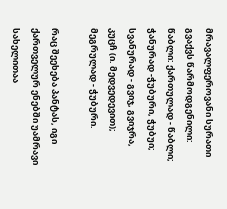მრავალფეროვანი სურათი გვაქვს წარმოდგენილი: წაბლი: ქართულად - წაბლი; ჭანურად -ჭუბური, ჭუბუი; სვანურად - გვიჯ, გვიჯრა, კუცჩ (ი. მედვედევით); მეგრულად - ჭუბური.

რაც შეეხება პანტას, იგი ქართველურ ენებში უამრავი სახელითაა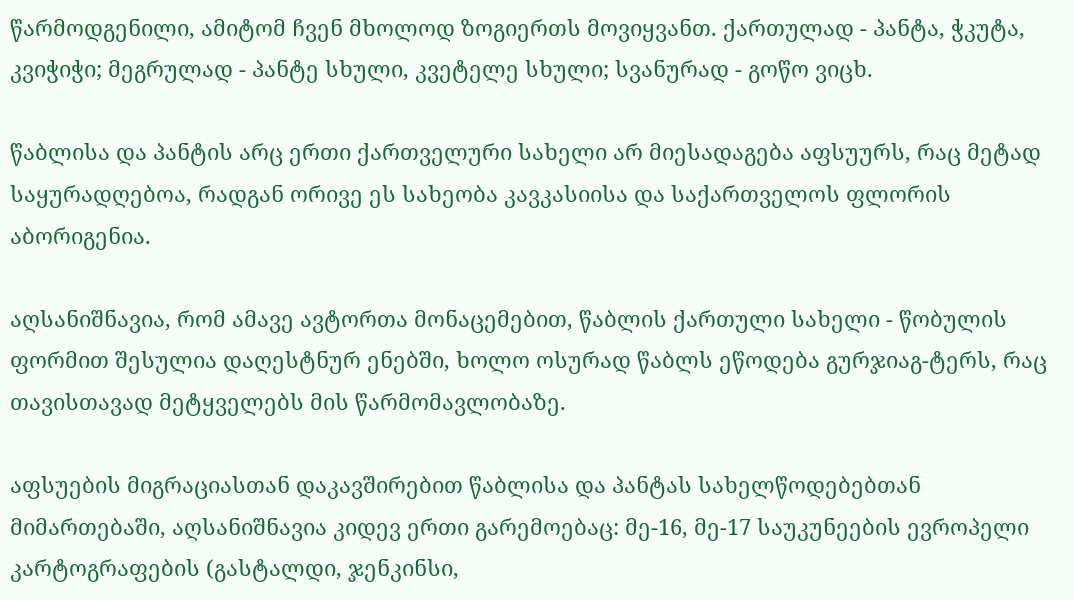წარმოდგენილი, ამიტომ ჩვენ მხოლოდ ზოგიერთს მოვიყვანთ. ქართულად - პანტა, ჭკუტა, კვიჭიჭი; მეგრულად - პანტე სხული, კვეტელე სხული; სვანურად - გოწო ვიცხ.

წაბლისა და პანტის არც ერთი ქართველური სახელი არ მიესადაგება აფსუურს, რაც მეტად საყურადღებოა, რადგან ორივე ეს სახეობა კავკასიისა და საქართველოს ფლორის აბორიგენია.

აღსანიშნავია, რომ ამავე ავტორთა მონაცემებით, წაბლის ქართული სახელი - წობულის ფორმით შესულია დაღესტნურ ენებში, ხოლო ოსურად წაბლს ეწოდება გურჯიაგ-ტერს, რაც თავისთავად მეტყველებს მის წარმომავლობაზე.

აფსუების მიგრაციასთან დაკავშირებით წაბლისა და პანტას სახელწოდებებთან მიმართებაში, აღსანიშნავია კიდევ ერთი გარემოებაც: მე-16, მე-17 საუკუნეების ევროპელი კარტოგრაფების (გასტალდი, ჯენკინსი,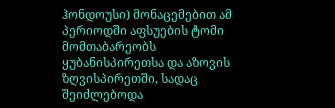ჰონდოუსი) მონაცემებით ამ პერიოდში აფსუების ტომი მომთაბარეობს ყუბანისპირეთსა და აზოვის ზღვისპირეთში, სადაც შეიძლებოდა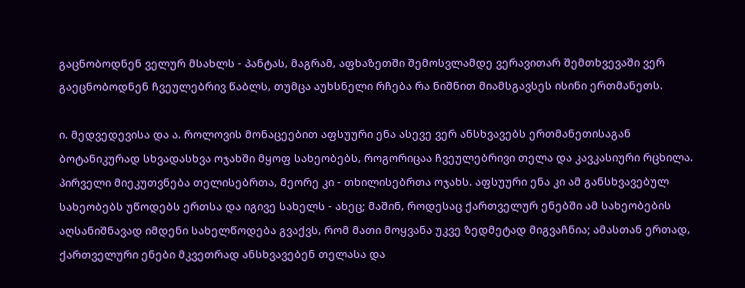გაცნობოდნენ ველურ მსახლს - პანტას, მაგრამ, აფხაზეთში შემოსვლამდე ვერავითარ შემთხვევაში ვერ გაეცნობოდნენ ჩვეულებრივ წაბლს, თუმცა აუხსნელი რჩება რა ნიშნით მიამსგავსეს ისინი ერთმანეთს.

ი. მედვედევისა და ა. როლოვის მონაცეებით აფსუური ენა ასევე ვერ ანსხვავებს ერთმანეთისაგან ბოტანიკურად სხვადასხვა ოჯახში მყოფ სახეობებს, როგორიცაა ჩვეულებრივი თელა და კავკასიური რცხილა. პირველი მიეკუთვნება თელისებრთა, მეორე კი - თხილისებრთა ოჯახს. აფსუური ენა კი ამ განსხვავებულ სახეობებს უწოდებს ერთსა და იგივე სახელს - ახეც; მაშინ, როდესაც ქართველურ ენებში ამ სახეობების აღსანიშნავად იმდენი სახელწოდება გვაქვს, რომ მათი მოყვანა უკვე ზედმეტად მიგვაჩნია; ამასთან ერთად, ქართველური ენები მკვეთრად ანსხვავებენ თელასა და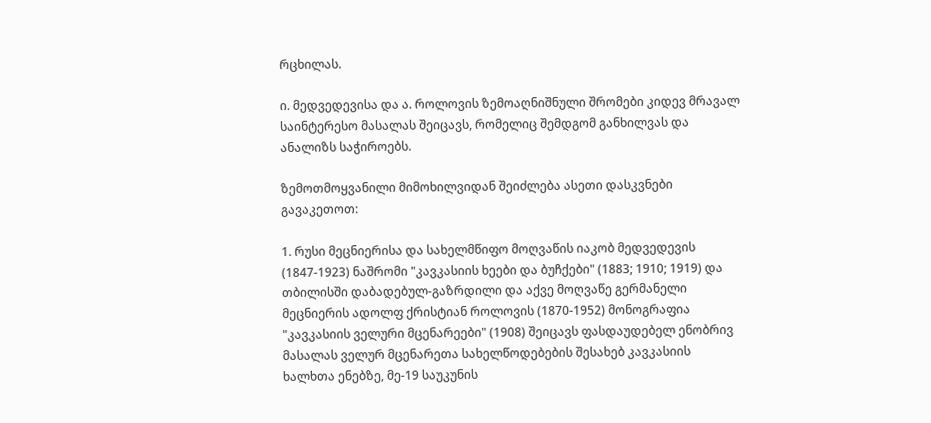რცხილას.

ი. მედვედევისა და ა. როლოვის ზემოაღნიშნული შრომები კიდევ მრავალ საინტერესო მასალას შეიცავს, რომელიც შემდგომ განხილვას და ანალიზს საჭიროებს.

ზემოთმოყვანილი მიმოხილვიდან შეიძლება ასეთი დასკვნები გავაკეთოთ:

1. რუსი მეცნიერისა და სახელმწიფო მოღვაწის იაკობ მედვედევის (1847-1923) ნაშრომი "კავკასიის ხეები და ბუჩქები" (1883; 1910; 1919) და თბილისში დაბადებულ-გაზრდილი და აქვე მოღვაწე გერმანელი მეცნიერის ადოლფ ქრისტიან როლოვის (1870-1952) მონოგრაფია "კავკასიის ველური მცენარეები" (1908) შეიცავს ფასდაუდებელ ენობრივ მასალას ველურ მცენარეთა სახელწოდებების შესახებ კავკასიის ხალხთა ენებზე, მე-19 საუკუნის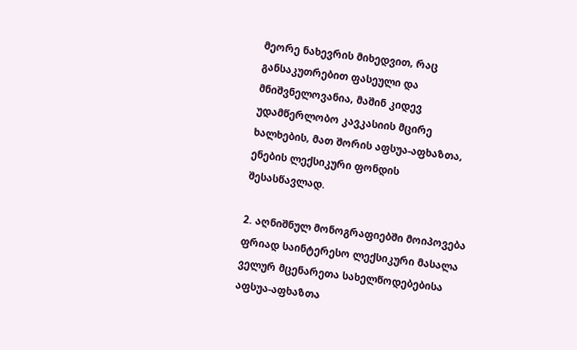მეორე ნახევრის მიხედვით, რაც განსაკუთრებით ფასეული და მნიშვნელოვანია, მაშინ კიდევ უდამწერლობო კავკასიის მცირე ხალხების, მათ შორის აფსუა-აფხაზთა, ენების ლექსიკური ფონდის შესასწავლად.

2. აღნიშნულ მონოგრაფიებში მოიპოვება ფრიად საინტერესო ლექსიკური მასალა ველურ მცენარეთა სახელწოდებებისა აფსუა-აფხაზთა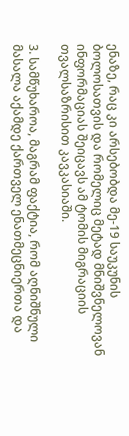ენაზე, რაც კი არსებობდა მე-19 საუკუნის ბოლოსათვის და რომელიც მეტად მნიშვნელოვან ინფორმაციას შეიცავს ამ ტომის მიგრაციის თვალსაზრისით კავკასიაში.

3. სამწუხაროა, მაგრამ ფაქტია, რომ აღნიშნული მასალა აქამდე ქართველ ენათმეცნიერთა და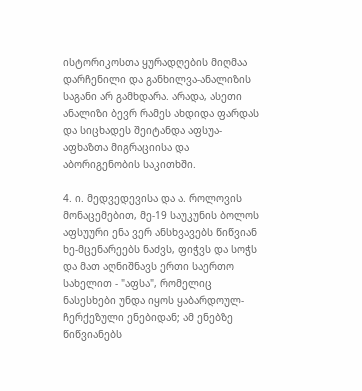ისტორიკოსთა ყურადღების მიღმაა დარჩენილი და განხილვა-ანალიზის საგანი არ გამხდარა. არადა, ასეთი ანალიზი ბევრ რამეს ახდიდა ფარდას და სიცხადეს შეიტანდა აფსუა-აფხაზთა მიგრაციისა და აბორიგენობის საკითხში.

4. ი. მედვედევისა და ა. როლოვის მონაცემებით, მე-19 საუკუნის ბოლოს აფსუური ენა ვერ ანსხვავებს წიწვიან ხე-მცენარეებს ნაძვს, ფიჭვს და სოჭს და მათ აღნიშნავს ერთი საერთო სახელით - "აფსა", რომელიც ნასესხები უნდა იყოს ყაბარდოულ-ჩერქეზული ენებიდან; ამ ენებზე წიწვიანებს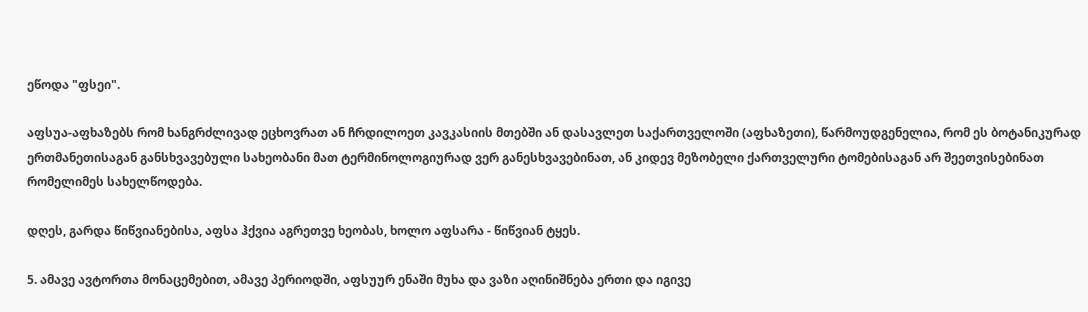ეწოდა "ფსეი".

აფსუა-აფხაზებს რომ ხანგრძლივად ეცხოვრათ ან ჩრდილოეთ კავკასიის მთებში ან დასავლეთ საქართველოში (აფხაზეთი), წარმოუდგენელია, რომ ეს ბოტანიკურად ერთმანეთისაგან განსხვავებული სახეობანი მათ ტერმინოლოგიურად ვერ განესხვავებინათ, ან კიდევ მეზობელი ქართველური ტომებისაგან არ შეეთვისებინათ რომელიმეს სახელწოდება.

დღეს, გარდა წიწვიანებისა, აფსა ჰქვია აგრეთვე ხეობას, ხოლო აფსარა - წიწვიან ტყეს.

5. ამავე ავტორთა მონაცემებით, ამავე პერიოდში, აფსუურ ენაში მუხა და ვაზი აღინიშნება ერთი და იგივე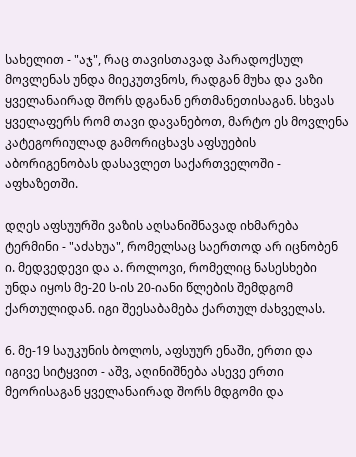სახელით - "აჯ", რაც თავისთავად პარადოქსულ მოვლენას უნდა მიეკუთვნოს, რადგან მუხა და ვაზი ყველანაირად შორს დგანან ერთმანეთისაგან. სხვას ყველაფერს რომ თავი დავანებოთ, მარტო ეს მოვლენა კატეგორიულად გამორიცხავს აფსუების აბორიგენობას დასავლეთ საქართველოში - აფხაზეთში.

დღეს აფსუურში ვაზის აღსანიშნავად იხმარება ტერმინი - "აძახუა", რომელსაც საერთოდ არ იცნობენ ი. მედვედევი და ა. როლოვი, რომელიც ნასესხები უნდა იყოს მე-20 ს-ის 20-იანი წლების შემდგომ ქართულიდან. იგი შეესაბამება ქართულ ძახველას.

6. მე-19 საუკუნის ბოლოს, აფსუურ ენაში, ერთი და იგივე სიტყვით - აშვ, აღინიშნება ასევე ერთი მეორისაგან ყველანაირად შორს მდგომი და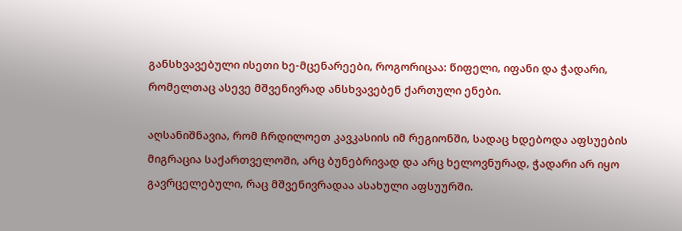განსხვავებული ისეთი ხე-მცენარეები, როგორიცაა: წიფელი, იფანი და ჭადარი, რომელთაც ასევე მშვენივრად ანსხვავებენ ქართული ენები.

აღსანიშნავია, რომ ჩრდილოეთ კავკასიის იმ რეგიონში, სადაც ხდებოდა აფსუების მიგრაცია საქართველოში, არც ბუნებრივად და არც ხელოვნურად, ჭადარი არ იყო გავრცელებული, რაც მშვენივრადაა ასახული აფსუურში.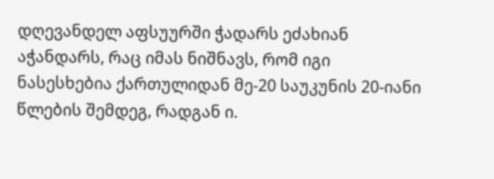დღევანდელ აფსუურში ჭადარს ეძახიან აჭანდარს, რაც იმას ნიშნავს, რომ იგი ნასესხებია ქართულიდან მე-20 საუკუნის 20-იანი წლების შემდეგ, რადგან ი.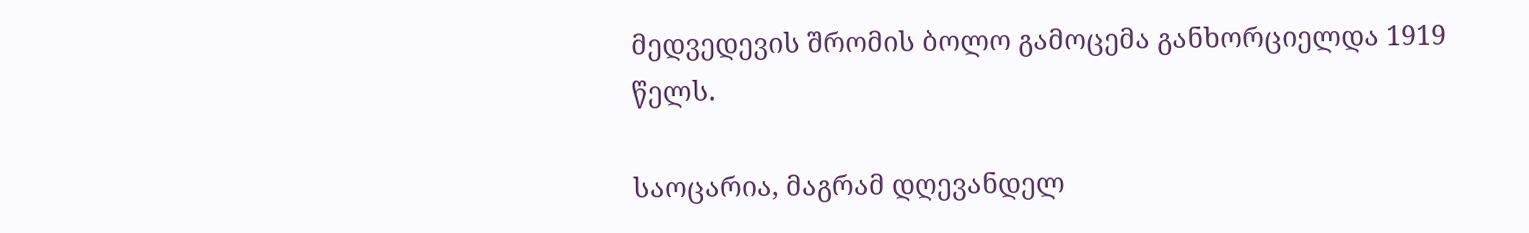მედვედევის შრომის ბოლო გამოცემა განხორციელდა 1919 წელს.

საოცარია, მაგრამ დღევანდელ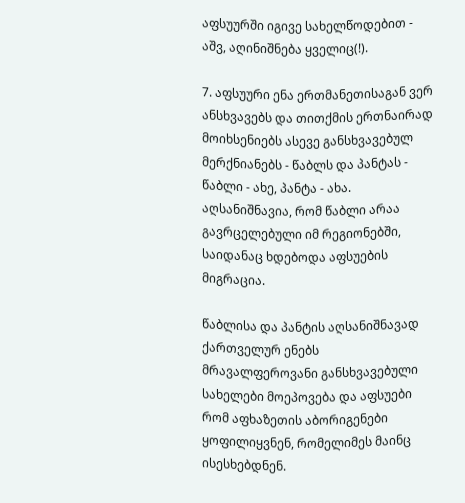აფსუურში იგივე სახელწოდებით - აშვ, აღინიშნება ყველიც(!).

7. აფსუური ენა ერთმანეთისაგან ვერ ანსხვავებს და თითქმის ერთნაირად მოიხსენიებს ასევე განსხვავებულ მერქნიანებს - წაბლს და პანტას - წაბლი - ახე, პანტა - ახა. აღსანიშნავია, რომ წაბლი არაა გავრცელებული იმ რეგიონებში, საიდანაც ხდებოდა აფსუების მიგრაცია.

წაბლისა და პანტის აღსანიშნავად ქართველურ ენებს მრავალფეროვანი განსხვავებული სახელები მოეპოვება და აფსუები რომ აფხაზეთის აბორიგენები ყოფილიყვნენ, რომელიმეს მაინც ისესხებდნენ.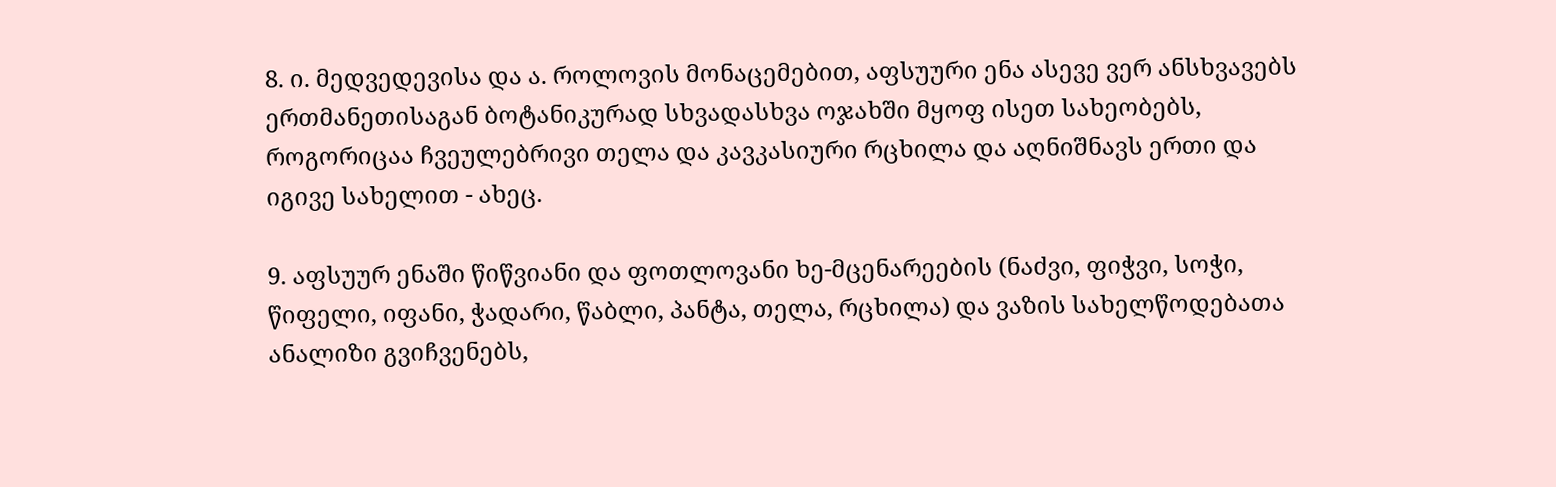8. ი. მედვედევისა და ა. როლოვის მონაცემებით, აფსუური ენა ასევე ვერ ანსხვავებს ერთმანეთისაგან ბოტანიკურად სხვადასხვა ოჯახში მყოფ ისეთ სახეობებს, როგორიცაა ჩვეულებრივი თელა და კავკასიური რცხილა და აღნიშნავს ერთი და იგივე სახელით - ახეც.

9. აფსუურ ენაში წიწვიანი და ფოთლოვანი ხე-მცენარეების (ნაძვი, ფიჭვი, სოჭი, წიფელი, იფანი, ჭადარი, წაბლი, პანტა, თელა, რცხილა) და ვაზის სახელწოდებათა ანალიზი გვიჩვენებს,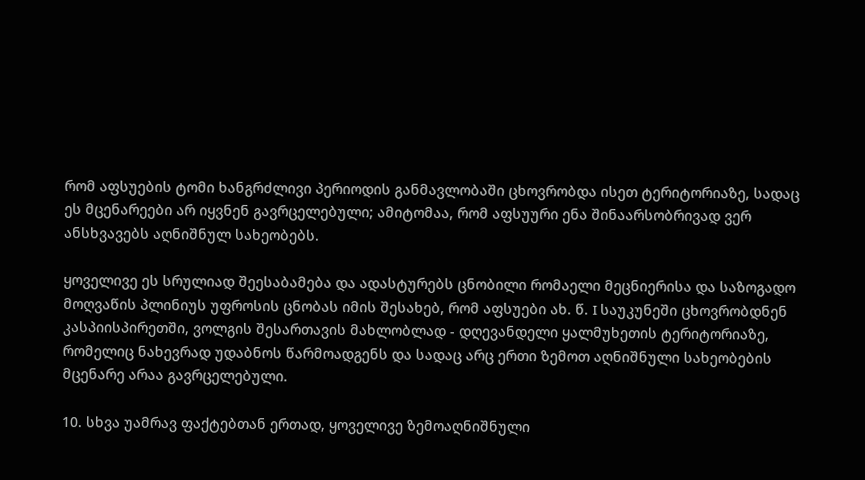რომ აფსუების ტომი ხანგრძლივი პერიოდის განმავლობაში ცხოვრობდა ისეთ ტერიტორიაზე, სადაც ეს მცენარეები არ იყვნენ გავრცელებული; ამიტომაა, რომ აფსუური ენა შინაარსობრივად ვერ ანსხვავებს აღნიშნულ სახეობებს.

ყოველივე ეს სრულიად შეესაბამება და ადასტურებს ცნობილი რომაელი მეცნიერისა და საზოგადო მოღვაწის პლინიუს უფროსის ცნობას იმის შესახებ, რომ აფსუები ახ. წ. I საუკუნეში ცხოვრობდნენ კასპიისპირეთში, ვოლგის შესართავის მახლობლად - დღევანდელი ყალმუხეთის ტერიტორიაზე, რომელიც ნახევრად უდაბნოს წარმოადგენს და სადაც არც ერთი ზემოთ აღნიშნული სახეობების მცენარე არაა გავრცელებული.

10. სხვა უამრავ ფაქტებთან ერთად, ყოველივე ზემოაღნიშნული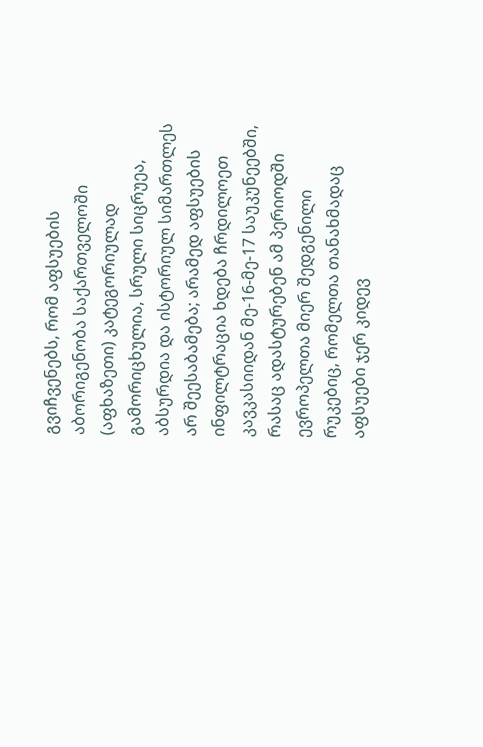გვიჩვენებს, რომ აფსუების აბორიგენობა საქართველოში (აფხაზეთი) კატეგორიულად გამორიცხულია, სრული სიცრუეა, აბსურდია და ისტორიულ სიმართლეს არ შეესაბამება; არამედ აფსუების ინფილტრაცია ხდება ჩრდილოეთ კავკასიიდან მე-16-მე-17 საუკუნეებში, რასაც ადასტურებენ ამ პერიოდში ევროპელთა მიერ შედგენილი რუკებიც, რომელთა თანახმადაც აფსუები ჯერ კიდევ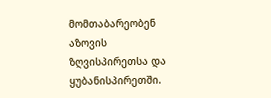მომთაბარეობენ აზოვის ზღვისპირეთსა და ყუბანისპირეთში.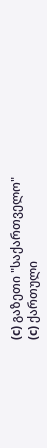(c) გაზეთი "საქართველო"
(c) ქართული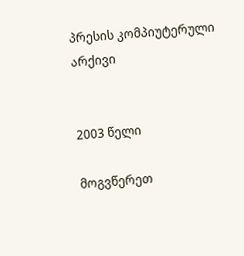პრესის კომპიუტერული არქივი


2003 წელი

მოგვწერეთ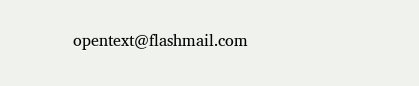opentext@flashmail.com